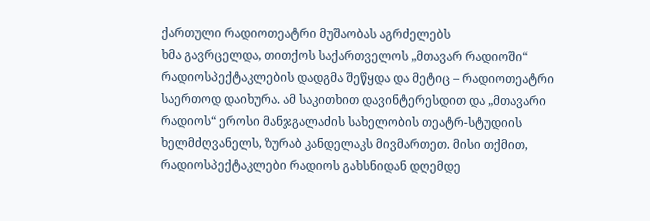ქართული რადიოთეატრი მუშაობას აგრძელებს
ხმა გავრცელდა, თითქოს საქართველოს „მთავარ რადიოში“ რადიოსპექტაკლების დადგმა შეწყდა და მეტიც – რადიოთეატრი საერთოდ დაიხურა. ამ საკითხით დავინტერესდით და „მთავარი რადიოს“ ეროსი მანჯგალაძის სახელობის თეატრ-სტუდიის ხელმძღვანელს, ზურაბ კანდელაკს მივმართეთ. მისი თქმით, რადიოსპექტაკლები რადიოს გახსნიდან დღემდე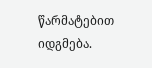წარმატებით იდგმება.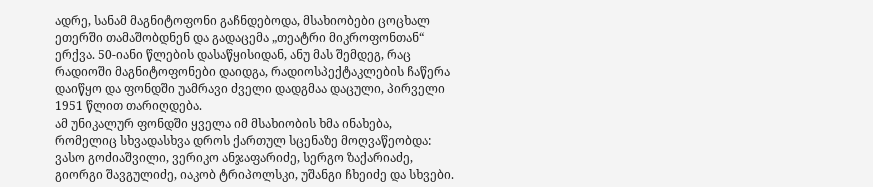ადრე, სანამ მაგნიტოფონი გაჩნდებოდა, მსახიობები ცოცხალ ეთერში თამაშობდნენ და გადაცემა „თეატრი მიკროფონთან“ ერქვა. 50-იანი წლების დასაწყისიდან, ანუ მას შემდეგ, რაც რადიოში მაგნიტოფონები დაიდგა, რადიოსპექტაკლების ჩაწერა დაიწყო და ფონდში უამრავი ძველი დადგმაა დაცული, პირველი 1951 წლით თარიღდება.
ამ უნიკალურ ფონდში ყველა იმ მსახიობის ხმა ინახება, რომელიც სხვადასხვა დროს ქართულ სცენაზე მოღვაწეობდა: ვასო გოძიაშვილი, ვერიკო ანჯაფარიძე, სერგო ზაქარიაძე, გიორგი შავგულიძე, იაკობ ტრიპოლსკი, უშანგი ჩხეიძე და სხვები.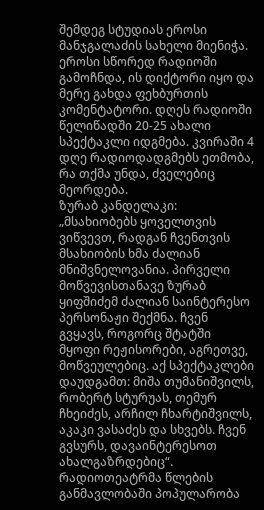შემდეგ სტუდიას ეროსი მანჯგალაძის სახელი მიენიჭა. ეროსი სწორედ რადიოში გამოჩნდა, ის დიქტორი იყო და მერე გახდა ფეხბურთის კომენტატორი. დღეს რადიოში წელიწადში 20-25 ახალი სპექტაკლი იდგმება. კვირაში 4 დღე რადიოდადგმებს ეთმობა, რა თქმა უნდა, ძველებიც მეორდება.
ზურაბ კანდელაკი: „მსახიობებს ყოველთვის ვიწვევთ, რადგან ჩვენთვის მსახიობის ხმა ძალიან მნიშვნელოვანია. პირველი მოწვევისთანავე ზურაბ ყიფშიძემ ძალიან საინტერესო პერსონაჟი შექმნა. ჩვენ გვყავს, როგორც შტატში მყოფი რეჟისორები, აგრეთვე, მოწვეულებიც. აქ სპექტაკლები დაუდგამთ: მიშა თუმანიშვილს, რობერტ სტურუას, თემურ ჩხეიძეს, არჩილ ჩხარტიშვილს, აკაკი ვასაძეს და სხვებს. ჩვენ გვსურს, დავაინტერესოთ ახალგაზრდებიც“.
რადიოთეატრმა წლების განმავლობაში პოპულარობა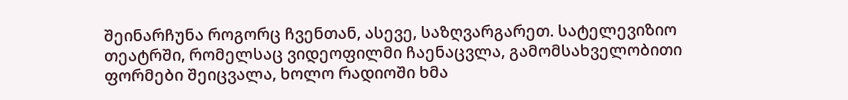შეინარჩუნა როგორც ჩვენთან, ასევე, საზღვარგარეთ. სატელევიზიო თეატრში, რომელსაც ვიდეოფილმი ჩაენაცვლა, გამომსახველობითი ფორმები შეიცვალა, ხოლო რადიოში ხმა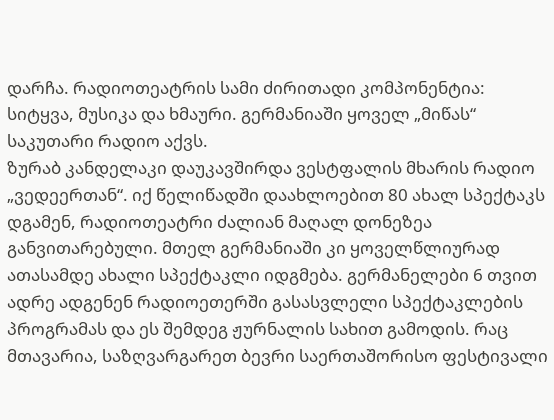დარჩა. რადიოთეატრის სამი ძირითადი კომპონენტია: სიტყვა, მუსიკა და ხმაური. გერმანიაში ყოველ „მიწას“ საკუთარი რადიო აქვს.
ზურაბ კანდელაკი დაუკავშირდა ვესტფალის მხარის რადიო „ვედეერთან“. იქ წელიწადში დაახლოებით 80 ახალ სპექტაკს დგამენ, რადიოთეატრი ძალიან მაღალ დონეზეა განვითარებული. მთელ გერმანიაში კი ყოველწლიურად ათასამდე ახალი სპექტაკლი იდგმება. გერმანელები 6 თვით ადრე ადგენენ რადიოეთერში გასასვლელი სპექტაკლების პროგრამას და ეს შემდეგ ჟურნალის სახით გამოდის. რაც მთავარია, საზღვარგარეთ ბევრი საერთაშორისო ფესტივალი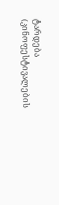ტარდება (კინოფესტივალების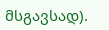მსგავსად).